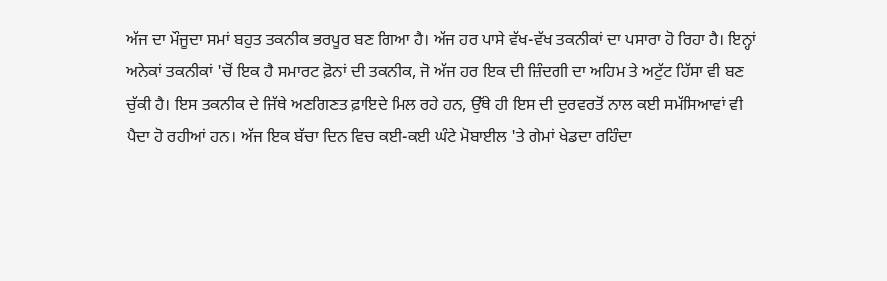ਅੱਜ ਦਾ ਮੌਜੂਦਾ ਸਮਾਂ ਬਹੁਤ ਤਕਨੀਕ ਭਰਪੂਰ ਬਣ ਗਿਆ ਹੈ। ਅੱਜ ਹਰ ਪਾਸੇ ਵੱਖ-ਵੱਖ ਤਕਨੀਕਾਂ ਦਾ ਪਸਾਰਾ ਹੋ ਰਿਹਾ ਹੈ। ਇਨ੍ਹਾਂ ਅਨੇਕਾਂ ਤਕਨੀਕਾਂ 'ਚੋਂ ਇਕ ਹੈ ਸਮਾਰਟ ਫ਼ੋਨਾਂ ਦੀ ਤਕਨੀਕ, ਜੋ ਅੱਜ ਹਰ ਇਕ ਦੀ ਜ਼ਿੰਦਗੀ ਦਾ ਅਹਿਮ ਤੇ ਅਟੁੱਟ ਹਿੱਸਾ ਵੀ ਬਣ ਚੁੱਕੀ ਹੈ। ਇਸ ਤਕਨੀਕ ਦੇ ਜਿੱਥੇ ਅਣਗਿਣਤ ਫ਼ਾਇਦੇ ਮਿਲ ਰਹੇ ਹਨ, ਉੱਥੇ ਹੀ ਇਸ ਦੀ ਦੁਰਵਰਤੋਂ ਨਾਲ ਕਈ ਸਮੱਸਿਆਵਾਂ ਵੀ ਪੈਦਾ ਹੋ ਰਹੀਆਂ ਹਨ। ਅੱਜ ਇਕ ਬੱਚਾ ਦਿਨ ਵਿਚ ਕਈ-ਕਈ ਘੰਟੇ ਮੋਬਾਈਲ 'ਤੇ ਗੇਮਾਂ ਖੇਡਦਾ ਰਹਿੰਦਾ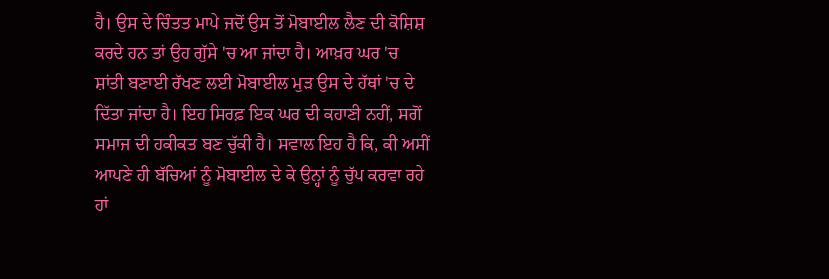ਹੈ। ਉਸ ਦੇ ਚਿੰਤਤ ਮਾਪੇ ਜਦੋਂ ਉਸ ਤੋਂ ਮੋਬਾਈਲ ਲੈਣ ਦੀ ਕੋਸ਼ਿਸ਼ ਕਰਦੇ ਹਨ ਤਾਂ ਉਹ ਗੁੱਸੇ 'ਚ ਆ ਜਾਂਦਾ ਹੈ। ਆਖ਼ਰ ਘਰ 'ਚ ਸ਼ਾਂਤੀ ਬਣਾਈ ਰੱਖਣ ਲਈ ਮੋਬਾਈਲ ਮੁੜ ਉਸ ਦੇ ਹੱਥਾਂ 'ਚ ਦੇ ਦਿੱਤਾ ਜਾਂਦਾ ਹੈ। ਇਹ ਸਿਰਫ਼ ਇਕ ਘਰ ਦੀ ਕਹਾਣੀ ਨਹੀਂ, ਸਗੋਂ ਸਮਾਜ ਦੀ ਹਕੀਕਤ ਬਣ ਚੁੱਕੀ ਹੈ। ਸਵਾਲ ਇਹ ਹੈ ਕਿ, ਕੀ ਅਸੀਂ ਆਪਣੇ ਹੀ ਬੱਚਿਆਂ ਨੂੰ ਮੋਬਾਈਲ ਦੇ ਕੇ ਉਨ੍ਹਾਂ ਨੂੰ ਚੁੱਪ ਕਰਵਾ ਰਹੇ ਹਾਂ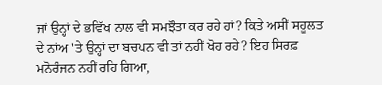ਜਾਂ ਉਨ੍ਹਾਂ ਦੇ ਭਵਿੱਖ ਨਾਲ ਵੀ ਸਮਝੌਤਾ ਕਰ ਰਹੇ ਹਾਂ? ਕਿਤੇ ਅਸੀਂ ਸਹੂਲਤ ਦੇ ਨਾਂਅ 'ਤੇ ਉਨ੍ਹਾਂ ਦਾ ਬਚਪਨ ਵੀ ਤਾਂ ਨਹੀਂ ਖੋਹ ਰਹੇ? ਇਹ ਸਿਰਫ਼ ਮਨੋਰੰਜਨ ਨਹੀਂ ਰਹਿ ਗਿਆ,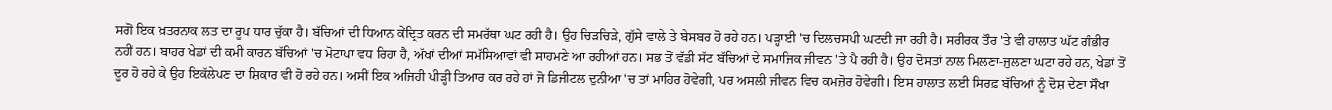ਸਗੋਂ ਇਕ ਖ਼ਤਰਨਾਕ ਲਤ ਦਾ ਰੂਪ ਧਾਰ ਚੁੱਕਾ ਹੈ। ਬੱਚਿਆਂ ਦੀ ਧਿਆਨ ਕੇਂਦ੍ਰਿਤ ਕਰਨ ਦੀ ਸਮਰੱਥਾ ਘਟ ਰਹੀ ਹੈ। ਉਹ ਚਿੜਚਿੜੇ, ਗੁੱਸੇ ਵਾਲੇ ਤੇ ਬੇਸਬਰ ਹੋ ਰਹੇ ਹਨ। ਪੜ੍ਹਾਈ 'ਚ ਦਿਲਚਸਪੀ ਘਟਦੀ ਜਾ ਰਹੀ ਹੈ। ਸਰੀਰਕ ਤੌਰ 'ਤੇ ਵੀ ਹਾਲਾਤ ਘੱਟ ਗੰਭੀਰ ਨਹੀਂ ਹਨ। ਬਾਹਰ ਖੇਡਾਂ ਦੀ ਕਮੀ ਕਾਰਨ ਬੱਚਿਆਂ 'ਚ ਮੋਟਾਪਾ ਵਧ ਰਿਹਾ ਹੈ, ਅੱਖਾਂ ਦੀਆਂ ਸਮੱਸਿਆਵਾਂ ਵੀ ਸਾਹਮਣੇ ਆ ਰਹੀਆਂ ਹਨ। ਸਭ ਤੋਂ ਵੱਡੀ ਸੱਟ ਬੱਚਿਆਂ ਦੇ ਸਮਾਜਿਕ ਜੀਵਨ 'ਤੇ ਪੈ ਰਹੀ ਹੈ। ਉਹ ਦੋਸਤਾਂ ਨਾਲ ਮਿਲਣਾ-ਜੁਲਣਾ ਘਟਾ ਰਹੇ ਹਨ, ਖੇਡਾਂ ਤੋਂ ਦੂਰ ਹੋ ਰਹੇ ਕੇ ਉਹ ਇਕੱਲੇਪਣ ਦਾ ਸ਼ਿਕਾਰ ਵੀ ਹੋ ਰਹੇ ਹਨ। ਅਸੀਂ ਇਕ ਅਜਿਹੀ ਪੀੜ੍ਹੀ ਤਿਆਰ ਕਰ ਰਹੇ ਹਾਂ ਜੋ ਡਿਜੀਟਲ ਦੁਨੀਆ 'ਚ ਤਾਂ ਮਾਹਿਰ ਹੋਵੇਗੀ, ਪਰ ਅਸਲੀ ਜੀਵਨ ਵਿਚ ਕਮਜ਼ੋਰ ਹੋਵੇਗੀ। ਇਸ ਹਾਲਾਤ ਲਈ ਸਿਰਫ਼ ਬੱਚਿਆਂ ਨੂੰ ਦੋਸ਼ ਦੇਣਾ ਸੌਖਾ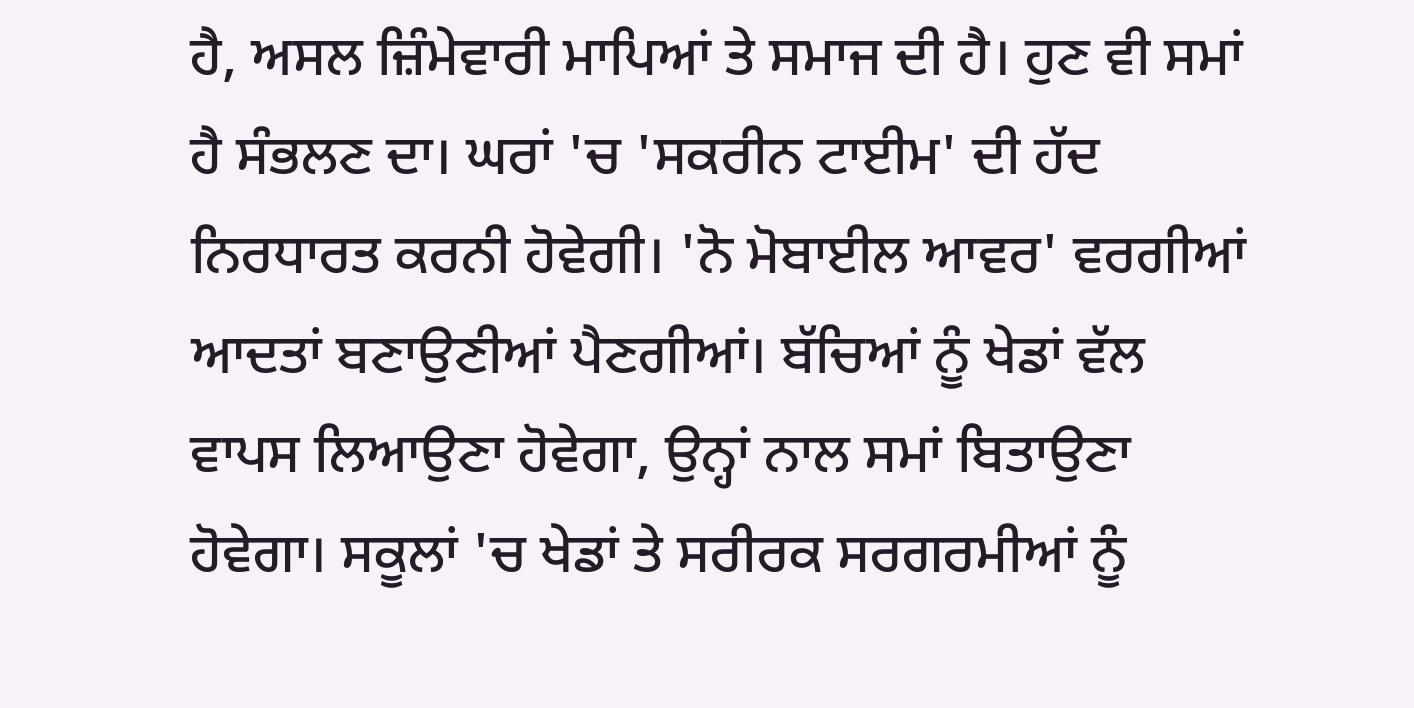ਹੈ, ਅਸਲ ਜ਼ਿੰਮੇਵਾਰੀ ਮਾਪਿਆਂ ਤੇ ਸਮਾਜ ਦੀ ਹੈ। ਹੁਣ ਵੀ ਸਮਾਂ ਹੈ ਸੰਭਲਣ ਦਾ। ਘਰਾਂ 'ਚ 'ਸਕਰੀਨ ਟਾਈਮ' ਦੀ ਹੱਦ ਨਿਰਧਾਰਤ ਕਰਨੀ ਹੋਵੇਗੀ। 'ਨੋ ਮੋਬਾਈਲ ਆਵਰ' ਵਰਗੀਆਂ ਆਦਤਾਂ ਬਣਾਉਣੀਆਂ ਪੈਣਗੀਆਂ। ਬੱਚਿਆਂ ਨੂੰ ਖੇਡਾਂ ਵੱਲ ਵਾਪਸ ਲਿਆਉਣਾ ਹੋਵੇਗਾ, ਉਨ੍ਹਾਂ ਨਾਲ ਸਮਾਂ ਬਿਤਾਉਣਾ ਹੋਵੇਗਾ। ਸਕੂਲਾਂ 'ਚ ਖੇਡਾਂ ਤੇ ਸਰੀਰਕ ਸਰਗਰਮੀਆਂ ਨੂੰ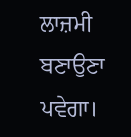ਲਾਜ਼ਮੀ ਬਣਾਉਣਾ ਪਵੇਗਾ।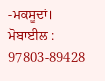-ਮਕਸੂਦਾਂ। ਮੋਬਾਈਲ : 97803-89428